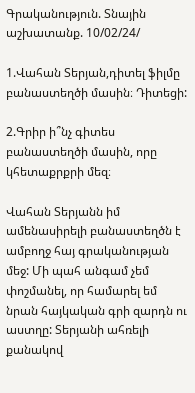Գրականություն. Տնային աշխատանք. 10/02/24/

1.Վահան Տերյան,դիտել ֆիլմը բանաստեղծի մասին։ Դիտեցի:

2.Գրիր ի՞նչ գիտես բանաստեղծի մասին, որը կհետաքրքրի մեզ։

Վահան Տերյանն իմ ամենասիրելի բանաստեղծն է ամբողջ հայ գրականության մեջ: Մի պահ անգամ չեմ փոշմանել, որ համարել եմ նրան հայկական գրի զարդն ու աստղը: Տերյանի ահռելի քանակով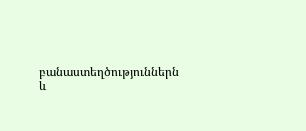բանաստեղծություններն և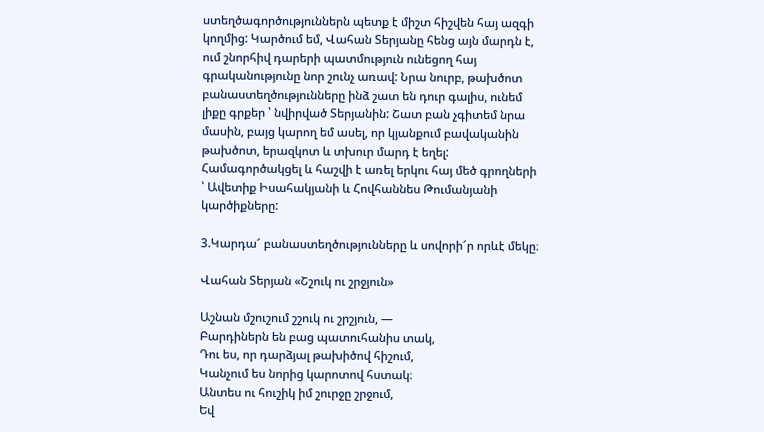ստեղծագործություններն պետք է միշտ հիշվեն հայ ազգի կողմից: Կարծում եմ, Վահան Տերյանը հենց այն մարդն է, ում շնորհիվ դարերի պատմություն ունեցող հայ գրականությունը նոր շունչ առավ: Նրա նուրբ, թախծոտ բանաստեղծությունները ինձ շատ են դուր գալիս, ունեմ լիքը գրքեր ՝ նվիրված Տերյանին: Շատ բան չգիտեմ նրա մասին, բայց կարող եմ ասել, որ կյանքում բավականին թախծոտ, երազկոտ և տխուր մարդ է եղել: Համագործակցել և հաշվի է առել երկու հայ մեծ գրողների ՝ Ավետիք Իսահակյանի և Հովհաննես Թումանյանի կարծիքները:

3.Կարդա՜ բանաստեղծությունները և սովորի՜ր որևէ մեկը։

Վահան Տերյան «Շշուկ ու շրջյուն»

Աշնան մշուշում շշուկ ու շրշյուն, —
Բարդիներն են բաց պատուհանիս տակ,
Դու ես, որ դարձյալ թախիծով հիշում,
Կանչում ես նորից կարոտով հստակ։
Անտես ու հուշիկ իմ շուրջը շրջում,
Եվ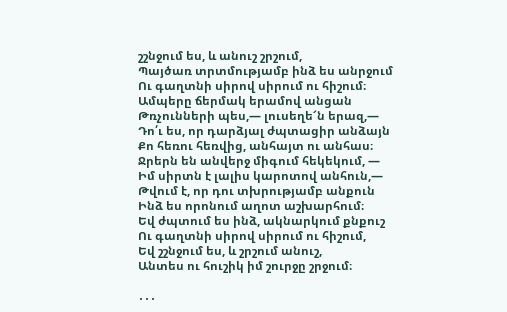շշնջում ես, և անուշ շրշում,
Պայծառ տրտմությամբ ինձ ես անրջում
Ու գաղտնի սիրով սիրում ու հիշում։
Ամպերը ճերմակ երամով անցան
Թռչունների պես,— լուսեղե՜ն երազ,—
Դո՛ւ ես, որ դարձյալ ժպտացիր անձայն
Քո հեռու հեռվից, անհայտ ու անհաս։
Ջրերն են անվերջ միգում հեկեկում, —
Իմ սիրտն է լալիս կարոտով անհուն,—
Թվում է, որ դու տխրությամբ անքուն
Ինձ ես որոնում աղոտ աշխարհում։
Եվ ժպտում ես ինձ, ակնարկում քնքուշ
Ու գաղտնի սիրով սիրում ու հիշում,
Եվ շշնջում ես, և շրշում անուշ,
Անտես ու հուշիկ իմ շուրջը շրջում։

․․․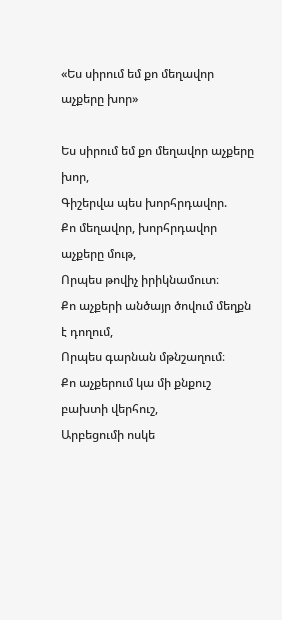«Ես սիրում եմ քո մեղավոր աչքերը խոր»

Ես սիրում եմ քո մեղավոր աչքերը խոր,
Գիշերվա պես խորհրդավոր.
Քո մեղավոր, խորհրդավոր աչքերը մութ,
Որպես թովիչ իրիկնամուտ։
Քո աչքերի անծայր ծովում մեղքն է դողում,
Որպես գարնան մթնշաղում։
Քո աչքերում կա մի քնքուշ բախտի վերհուշ,
Արբեցումի ոսկե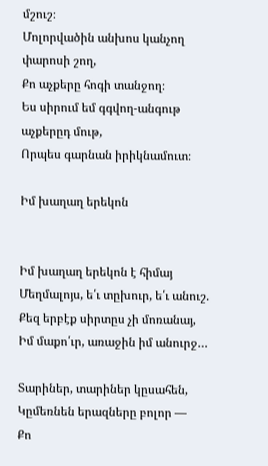մշուշ։
Մոլորվածին անխոս կանչող փարոսի շող,
Քո աչքերը հոգի տանջող։
Ես սիրում եմ գգվող-անգութ աչքերըդ մութ,
Որպես գարնան իրիկնամուտ։

Իմ խաղաղ երեկոն


Իմ խաղաղ երեկոն է հիմայ
Մեղմալոյս, ե՛ւ տըխուր, ե՛ւ անուշ.
Քեզ երբէք սիրտըս չի մոռանայ,
Իմ մաքո՛ւր, առաջին իմ անուրջ…

Տարիներ, տարիներ կըսահեն,
Կըմեռնեն երազները բոլոր —
Քո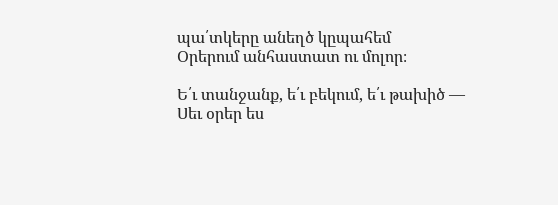պա՛տկերը անեղծ կըպահեմ
Օրերում անհաստատ ու մոլոր։

Ե՛ւ տանջանք, ե՛ւ բեկում, ե՛ւ թախիծ —
Սեւ օրեր ես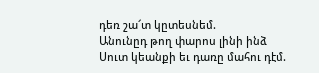դեռ շա՜տ կըտեսնեմ.
Անունըդ թող փարոս լինի ինձ
Սուտ կեանքի եւ դառը մահու դէմ.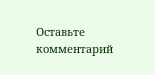Оставьте комментарий